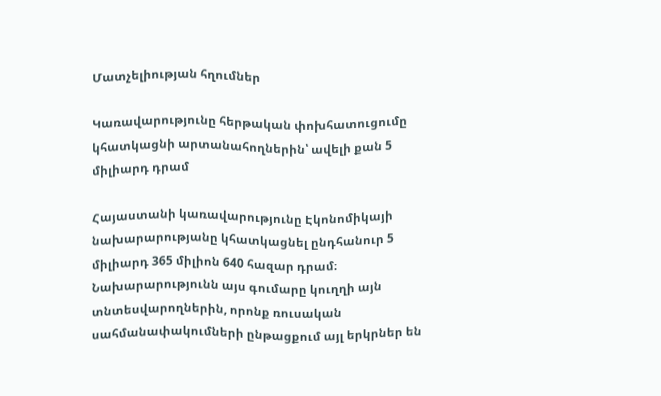Մատչելիության հղումներ

Կառավարությունը հերթական փոխհատուցումը կհատկացնի արտանահողներին՝ ավելի քան 5 միլիարդ դրամ

Հայաստանի կառավարությունը Էկոնոմիկայի նախարարությանը կհատկացնել ընդհանուր 5 միլիարդ 365 միլիոն 640 հազար դրամ։ Նախարարությունն այս գումարը կուղղի այն տնտեսվարողներին, որոնք ռուսական սահմանափակումների ընթացքում այլ երկրներ են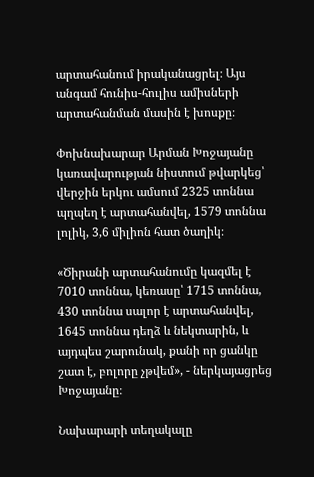արտահանում իրականացրել։ Այս անգամ հունիս-հուլիս ամիսների արտահանման մասին է խոսքը։

Փոխնախարար Արման Խոջայանը կառավարության նիստում թվարկեց՝ վերջին երկու ամսում 2325 տոննա պղպեղ է արտահանվել, 1579 տոննա լոլիկ, 3,6 միլիոն հատ ծաղիկ։

«Ծիրանի արտահանումը կազմել է 7010 տոննա, կեռասը՝ 1715 տոննա, 430 տոննա սալոր է արտահանվել, 1645 տոննա դեղձ և նեկտարին, և այդպես շարունակ, քանի որ ցանկը շատ է, բոլորը չթվեմ», - ներկայացրեց Խոջայանը։

Նախարարի տեղակալը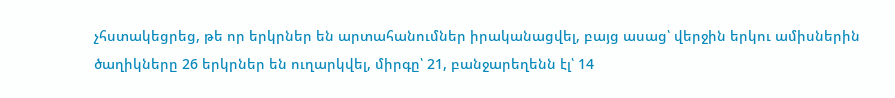չհստակեցրեց, թե որ երկրներ են արտահանումներ իրականացվել, բայց ասաց՝ վերջին երկու ամիսներին ծաղիկները 26 երկրներ են ուղարկվել, միրգը՝ 21, բանջարեղենն էլ՝ 14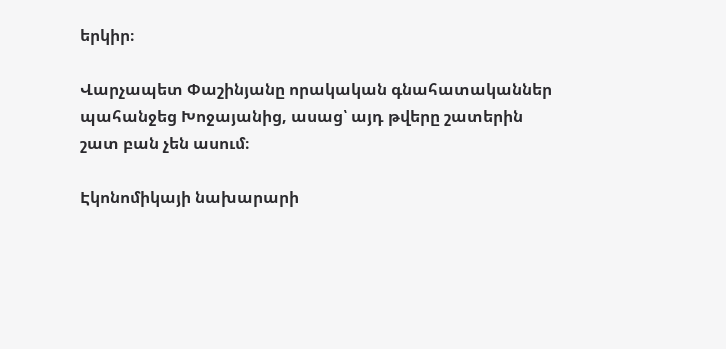երկիր։

Վարչապետ Փաշինյանը որակական գնահատականներ պահանջեց Խոջայանից, ասաց՝ այդ թվերը շատերին շատ բան չեն ասում։

Էկոնոմիկայի նախարարի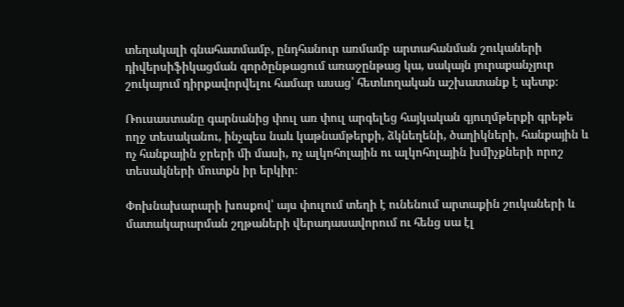տեղակալի գնահատմամբ, ընդհանուր առմամբ արտահանման շուկաների դիվերսիֆիկացման գործընթացում առաջընթաց կա, սակայն յուրաքանչյուր շուկայում դիրքավորվելու համար ասաց՝ հետևողական աշխատանք է պետք։

Ռուսաստանը գարնանից փուլ առ փուլ արգելեց հայկական գյուղմթերքի գրեթե ողջ տեսականու, ինչպես նաև կաթնամթերքի, ձկնեղենի, ծաղիկների, հանքային և ոչ հանքային ջրերի մի մասի, ոչ ալկոհոլային ու ալկոհոլային խմիչքների որոշ տեսակների մուտքն իր երկիր։

Փոխնախարարի խոսքով՝ այս փուլում տեղի է ունենում արտաքին շուկաների և մատակարարման շղթաների վերադասավորում ու հենց սա էլ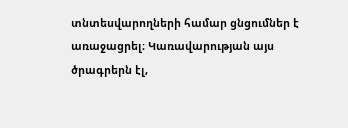տնտեսվարողների համար ցնցումներ է առաջացրել։ Կառավարության այս ծրագրերն էլ,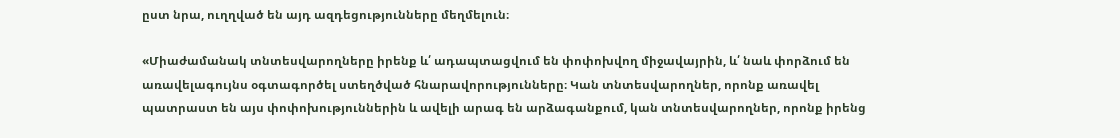ըստ նրա, ուղղված են այդ ազդեցությունները մեղմելուն։

«Միաժամանակ տնտեսվարողները իրենք և՛ ադապտացվում են փոփոխվող միջավայրին, և՛ նաև փորձում են առավելագույնս օգտագործել ստեղծված հնարավորությունները։ Կան տնտեսվարողներ, որոնք առավել պատրաստ են այս փոփոխություններին և ավելի արագ են արձագանքում, կան տնտեսվարողներ, որոնք իրենց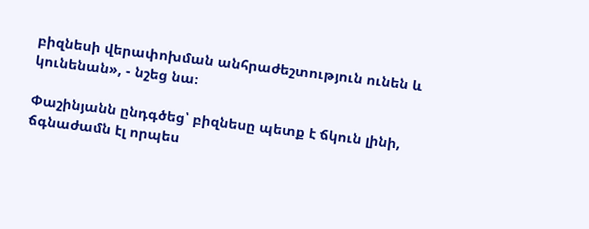բիզնեսի վերափոխման անհրաժեշտություն ունեն և կունենան», - նշեց նա։

Փաշինյանն ընդգծեց՝ բիզնեսը պետք է ճկուն լինի, ճգնաժամն էլ որպես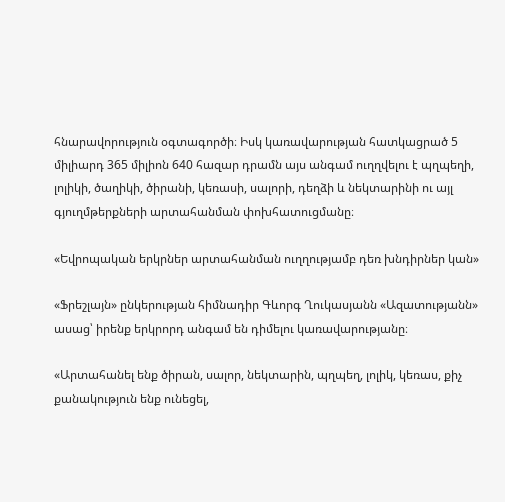հնարավորություն օգտագործի։ Իսկ կառավարության հատկացրած 5 միլիարդ 365 միլիոն 640 հազար դրամն այս անգամ ուղղվելու է պղպեղի, լոլիկի, ծաղիկի, ծիրանի, կեռասի, սալորի, դեղձի և նեկտարինի ու այլ գյուղմթերքների արտահանման փոխհատուցմանը։

«Եվրոպական երկրներ արտահանման ուղղությամբ դեռ խնդիրներ կան»

«Ֆրեշլայն» ընկերության հիմնադիր Գևորգ Ղուկասյանն «Ազատությանն» ասաց՝ իրենք երկրորդ անգամ են դիմելու կառավարությանը։

«Արտահանել ենք ծիրան, սալոր, նեկտարին, պղպեղ, լոլիկ, կեռաս, քիչ քանակություն ենք ունեցել,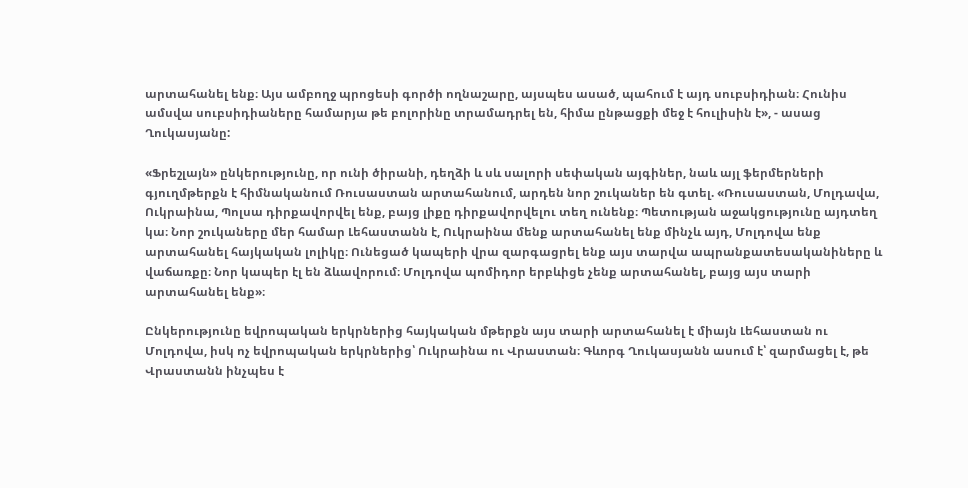արտահանել ենք։ Այս ամբողջ պրոցեսի գործի ողնաշարը, այսպես ասած, պահում է այդ սուբսիդիան։ Հունիս ամսվա սուբսիդիաները համարյա թե բոլորինը տրամադրել են, հիմա ընթացքի մեջ է հուլիսին է», - ասաց Ղուկասյանը:

«Ֆրեշլայն» ընկերությունը, որ ունի ծիրանի, դեղձի և սև սալորի սեփական այգիներ, նաև այլ ֆերմերների գյուղմթերքն է հիմնականում Ռուսաստան արտահանում, արդեն նոր շուկաներ են գտել. «Ռուսաստան, Մոլդավա, Ուկրաինա, Պոլսա դիրքավորվել ենք, բայց լիքը դիրքավորվելու տեղ ունենք։ Պետության աջակցությունը այդտեղ կա։ Նոր շուկաները մեր համար Լեհաստանն է, Ուկրաինա մենք արտահանել ենք մինչև այդ, Մոլդովա ենք արտահանել հայկական լոլիկը։ Ունեցած կապերի վրա զարգացրել ենք այս տարվա ապրանքատեսականիները և վաճառքը։ Նոր կապեր էլ են ձևավորում։ Մոլդովա պոմիդոր երբևիցե չենք արտահանել, բայց այս տարի արտահանել ենք»։

Ընկերությունը եվրոպական երկրներից հայկական մթերքն այս տարի արտահանել է միայն Լեհաստան ու Մոլդովա, իսկ ոչ եվրոպական երկրներից՝ Ուկրաինա ու Վրաստան։ Գևորգ Ղուկասյանն ասում է՝ զարմացել է, թե Վրաստանն ինչպես է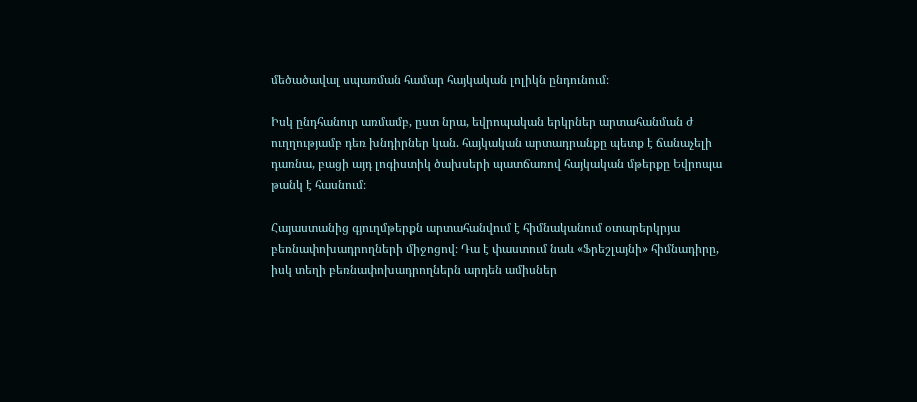մեծածավալ սպառման համար հայկական լոլիկն ընդունում։

Իսկ ընդհանուր առմամբ, ըստ նրա, եվրոպական երկրներ արտահանման ժ ուղղությամբ դեռ խնդիրներ կան. հայկական արտադրանքը պետք է ճանաչելի դառնա, բացի այդ լոգիստիկ ծախսերի պատճառով հայկական մթերքը Եվրոպա թանկ է հասնում։

Հայաստանից գյուղմթերքն արտահանվում է հիմնականում օտարերկրյա բեռնափոխադրողների միջոցով։ Դա է փաստում նաև «Ֆրեշլայնի» հիմնադիրը, իսկ տեղի բեռնափոխադրողներն արդեն ամիսներ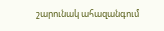շարունակ ահազանգում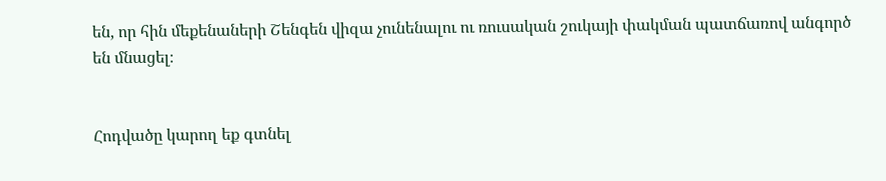են, որ հին մեքենաների Շենգեն վիզա չունենալու ու ռուսական շուկայի փակման պատճառով անգործ են մնացել։


Հոդվածը կարող եք գտնել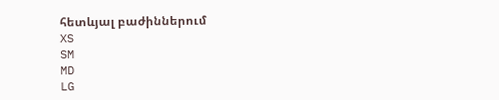հետևյալ բաժիններում
XS
SM
MD
LG